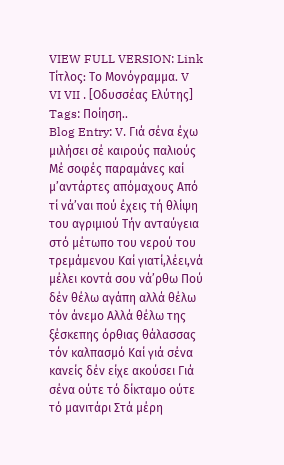VIEW FULL VERSION: Link
Τίτλος: Το Μονόγραμμα. V VI VII . [Οδυσσέας Ελύτης]
Tags: Ποίηση..
Blog Entry: V. Γιά σένα έχω μιλήσει σέ καιρούς παλιούς Μέ σοφές παραμάνες καί μ’αντάρτες απόμαχους Από τί νά’ναι πού έχεις τή θλίψη του αγριμιού Τήν ανταύγεια στό μέτωπο του νερού του τρεμάμενου Καί γιατί,λέει,νά μέλει κοντά σου νά’ρθω Πού δέν θέλω αγάπη αλλά θέλω τόν άνεμο Αλλά θέλω της ξέσκεπης όρθιας θάλασσας τόν καλπασμό Καί γιά σένα κανείς δέν είχε ακούσει Γιά σένα ούτε τό δίκταμο ούτε τό μανιτάρι Στά μέρη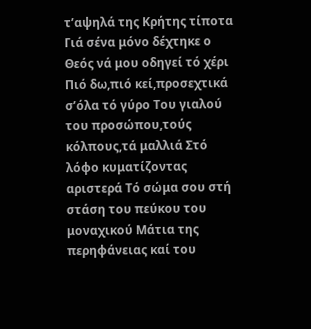τ’αψηλά της Κρήτης τίποτα Γιά σένα μόνο δέχτηκε ο Θεός νά μου οδηγεί τό χέρι Πιό δω,πιό κεί,προσεχτικά σ’όλα τό γύρο Του γιαλού του προσώπου,τούς κόλπους,τά μαλλιά Στό λόφο κυματίζοντας αριστερά Τό σώμα σου στή στάση του πεύκου του μοναχικού Μάτια της περηφάνειας καί του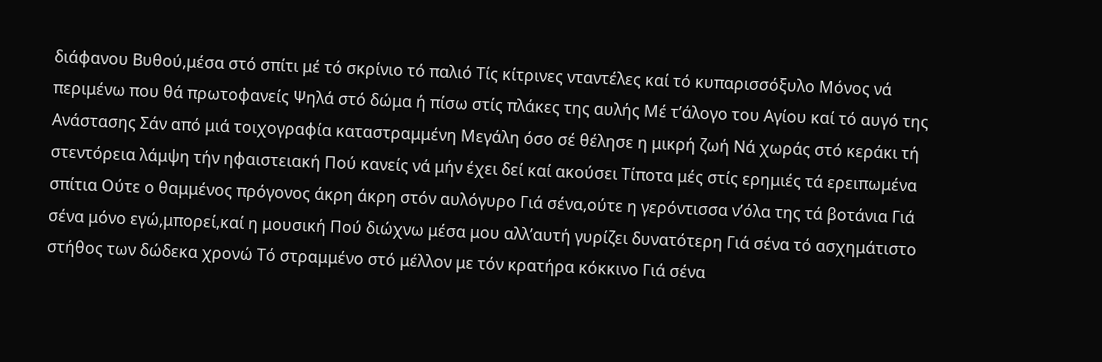διάφανου Βυθού,μέσα στό σπίτι μέ τό σκρίνιο τό παλιό Τίς κίτρινες νταντέλες καί τό κυπαρισσόξυλο Μόνος νά περιμένω που θά πρωτοφανείς Ψηλά στό δώμα ή πίσω στίς πλάκες της αυλής Μέ τ’άλογο του Αγίου καί τό αυγό της Ανάστασης Σάν από μιά τοιχογραφία καταστραμμένη Μεγάλη όσο σέ θέλησε η μικρή ζωή Νά χωράς στό κεράκι τή στεντόρεια λάμψη τήν ηφαιστειακή Πού κανείς νά μήν έχει δεί καί ακούσει Τίποτα μές στίς ερημιές τά ερειπωμένα σπίτια Ούτε ο θαμμένος πρόγονος άκρη άκρη στόν αυλόγυρο Γιά σένα,ούτε η γερόντισσα ν’όλα της τά βοτάνια Γιά σένα μόνο εγώ,μπορεί,καί η μουσική Πού διώχνω μέσα μου αλλ’αυτή γυρίζει δυνατότερη Γιά σένα τό ασχημάτιστο στήθος των δώδεκα χρονώ Τό στραμμένο στό μέλλον με τόν κρατήρα κόκκινο Γιά σένα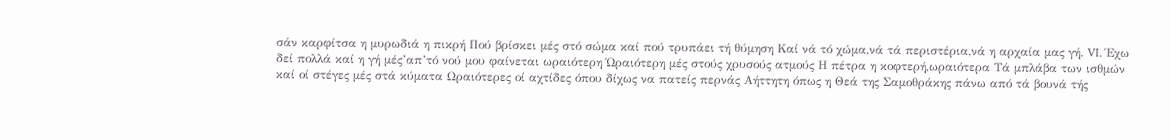σάν καρφίτσα η μυρωδιά η πικρή Πού βρίσκει μές στό σώμα καί πού τρυπάει τή θύμηση Καί νά τό χώμα,νά τά περιστέρια,νά η αρχαία μας γή. VI. Έχω δεί πολλά καί η γή μές’απ’τό νού μου φαίνεται ωραιότερη Ώραιότερη μές στούς χρυσούς ατμούς Η πέτρα η κοφτερή,ωραιότερα Τά μπλάβα των ισθμών καί οί στέγες μές στά κύματα Ωραιότερες οί αχτίδες όπου δίχως να πατείς περνάς Αήττητη όπως η Θεά της Σαμοθράκης πάνω από τά βουνά τής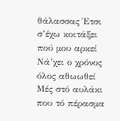θάλασσας Έτσι σ’έχω κοιτάξει πού μου αρκεί Νά’χει ο χρόνος όλος αθωωθεί Μές στό αυλάκι που τό πέρασμα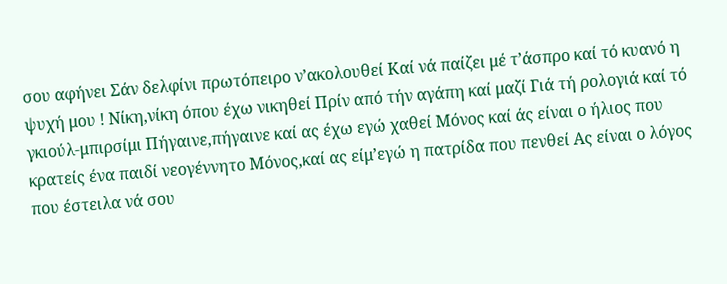σου αφήνει Σάν δελφίνι πρωτόπειρο ν’ακολουθεί Καί νά παίζει μέ τ’άσπρο καί τό κυανό η ψυχή μου ! Νίκη,νίκη όπου έχω νικηθεί Πρίν από τήν αγάπη καί μαζί Γιά τή ρολογιά καί τό γκιούλ-μπιρσίμι Πήγαινε,πήγαινε καί ας έχω εγώ χαθεί Μόνος καί άς είναι ο ήλιος που κρατείς ένα παιδί νεογέννητο Μόνος,καί ας είμ’εγώ η πατρίδα που πενθεί Ας είναι ο λόγος που έστειλα νά σου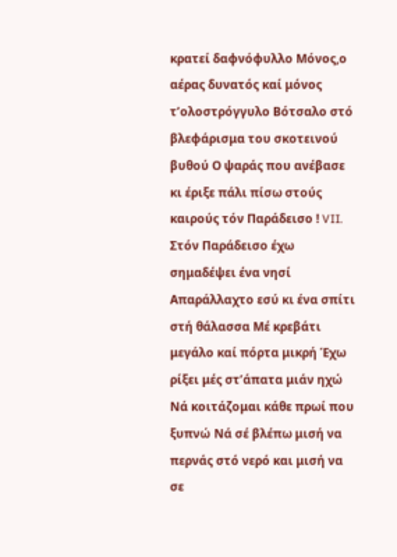κρατεί δαφνόφυλλο Μόνος,ο αέρας δυνατός καί μόνος τ’ολοστρόγγυλο Βότσαλο στό βλεφάρισμα του σκοτεινού βυθού Ο ψαράς που ανέβασε κι έριξε πάλι πίσω στούς καιρούς τόν Παράδεισο ! VII. Στόν Παράδεισο έχω σημαδέψει ένα νησί Απαράλλαχτο εσύ κι ένα σπίτι στή θάλασσα Μέ κρεβάτι μεγάλο καί πόρτα μικρή Έχω ρίξει μές στ’άπατα μιάν ηχώ Νά κοιτάζομαι κάθε πρωί που ξυπνώ Νά σέ βλέπω μισή να περνάς στό νερό και μισή να σε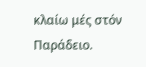κλαίω μές στόν Παράδειο.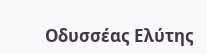Οδυσσέας Ελύτης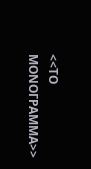<<ΤΟ ΜΟΝΟΓΡΑΜΜΑ>>